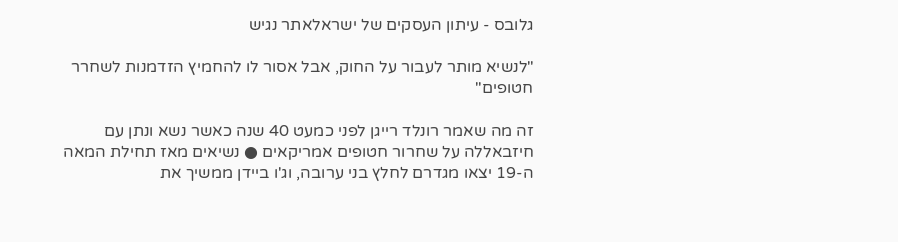גלובס - עיתון העסקים של ישראלאתר נגיש

"לנשיא מותר לעבור על החוק, אבל אסור לו להחמיץ הזדמנות לשחרר חטופים"

זה מה שאמר רונלד רייגן לפני כמעט 40 שנה כאשר נשא ונתן עם חיזבאללה על שחרור חטופים אמריקאים ● נשיאים מאז תחילת המאה ה-19 יצאו מגדרם לחלץ בני ערובה, וג'ו ביידן ממשיך את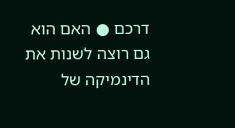דרכם ● האם הוא גם רוצה לשנות את הדינמיקה של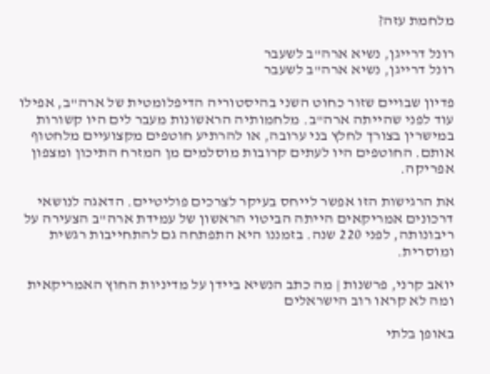מלחמת עזה?

רונל דרייגן, נשיא ארה"ב לשעבר
רונל דרייגן, נשיא ארה"ב לשעבר

פדיון שבויים שזור כחוט השני בהיסטוריה הדיפלומטית של ארה"ב, אפילו עוד לפני שהייתה ארה"ב. מלחמותיה הראשונות מעבר לים היו קשורות במישרין בצורך לחלץ בני ערובה, או להרתיע חוטפים מקצועיים מלחטוף אותם. החוטפים היו לעתים קרובות מוסלמים מן המזרח התיכון ומצפון אפריקה.

את הרגישות הזו אפשר לייחס בעיקר לצרכים פוליטיים. הדאגה לנושאי דרכונים אמריקאים הייתה הביטוי הראשון של עמידת ארה"ב הצעירה על ריבונותה, לפני 220 שנה. בזמננו היא התפתחה גם להתחייבות רגשית ומוסרית.

יואב קרני, פרשנות | מה כתב הנשיא ביידן על מדיניות החוץ האמריקאית ומה לא קראו רוב הישראלים

באופן בלתי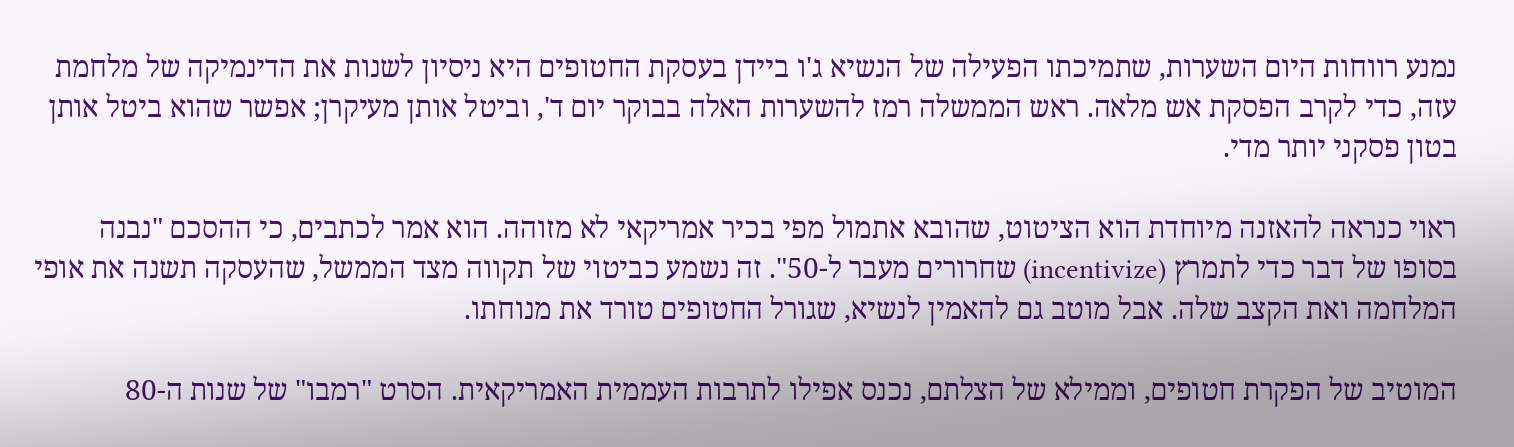נמנע רווחות היום השערות, שתמיכתו הפעילה של הנשיא ג'ו ביידן בעסקת החטופים היא ניסיון לשנות את הדינמיקה של מלחמת עזה, כדי לקרב הפסקת אש מלאה. ראש הממשלה רמז להשערות האלה בבוקר יום ד', וביטל אותן מעיקרן; אפשר שהוא ביטל אותן בטון פסקני יותר מדי.

ראוי כנראה להאזנה מיוחדת הוא הציטוט, שהובא אתמול מפי בכיר אמריקאי לא מזוהה. הוא אמר לכתבים, כי ההסכם "נבנה בסופו של דבר כדי לתמרץ (incentivize) שחרורים מעבר ל-50". זה נשמע כביטוי של תקווה מצד הממשל, שהעסקה תשנה את אופי המלחמה ואת הקצב שלה. אבל מוטב גם להאמין לנשיא, שגורל החטופים טורד את מנוחתו.

המוטיב של הפקרת חטופים, וממילא של הצלתם, נכנס אפילו לתרבות העממית האמריקאית. הסרט "רמבו" של שנות ה-80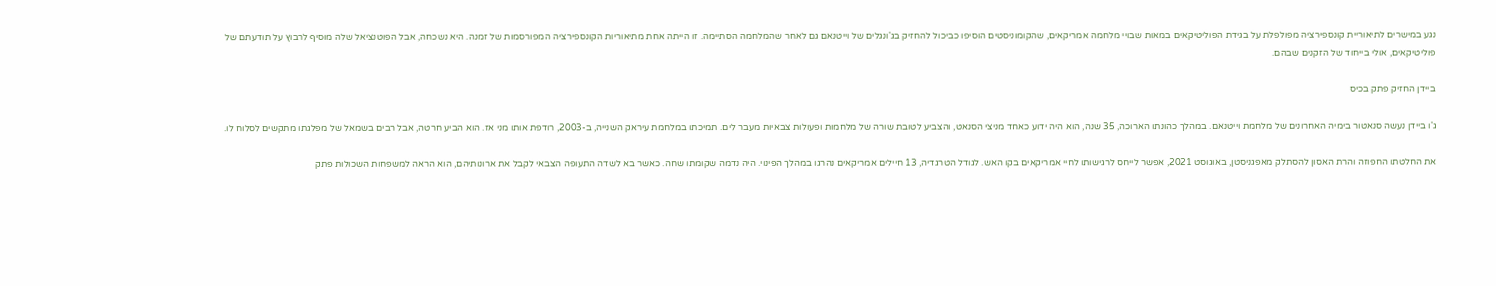נגע במישרים לתיאוריית קונספירציה מפולפלת על בגידת הפוליטיקאים במאות שבויי מלחמה אמריקאים, שהקומוניסטים הוסיפו כביכול להחזיק בג'ונגלים של וייטנאם גם לאחר שהמלחמה הסתיימה. זו הייתה אחת מתיאוריות הקונספירציה המפורסמות של זמנה. היא נשכחה, אבל הפוטנציאל שלה מוסיף לרבוץ על תודעתם של פוליטיקאים, אולי בייחוד של הזקנים שבהם.

ביידן החזיק פתק בכיס

ג'ו ביידן נעשה סנאטור בימיה האחרונים של מלחמת וייטנאם. במהלך כהונתו הארוכה, 35 שנה, הוא היה ידוע כאחד מניצי הסנאט, והצביע לטובת שורה של מלחמות ופעולות צבאיות מעבר לים. תמיכתו במלחמת עיראק השנייה, ב-2003, רודפת אותו מני אז. הוא הביע חרטה, אבל רבים בשמאל של מפלגתו מתקשים לסלוח לו.

את החלטתו החפוזה והרת האסון להסתלק מאפגניסטן, באוגוסט 2021, אפשר לייחס לרגישותו לחיי אמריקאים בקו האש. לגודל הטרגדיה, 13 חיילים אמריקאים נהרגו במהלך הפינוי. היה נדמה שקומתו שחה. כאשר בא לשדה התעופה הצבאי לקבל את ארונותיהם, הוא הראה למשפחות השכולות פתק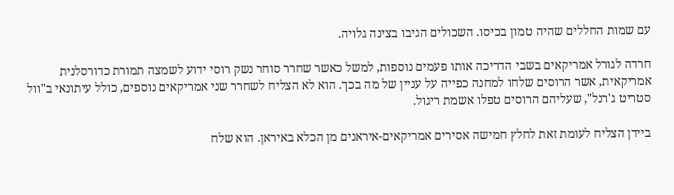עם שמות החללים שהיה טמון בכיסו. השכולים הגיבו בצינה גלויה.

חרדה לגורל אמריקאים בשבי הדריכה אותו פעמים נוספות, למשל כאשר שחרר סוחר נשק רוסי ידוע לשמצה תמורת כדורסלנית אמריקאית, אשר הרוסים שלחו למחנה כפייה על עניין של מה בכך. הוא לא הצליח לשחרר שני אמריקאים נוספים, כולל עיתונאי ב"וול סטריט ג'רנל", שעליהם הרוסים טפלו אשמת ריגול.

ביידן הצליח לעומת זאת לחלץ חמישה אסירים אמריקאים-איראנים מן הכלא באיראן. הוא שלח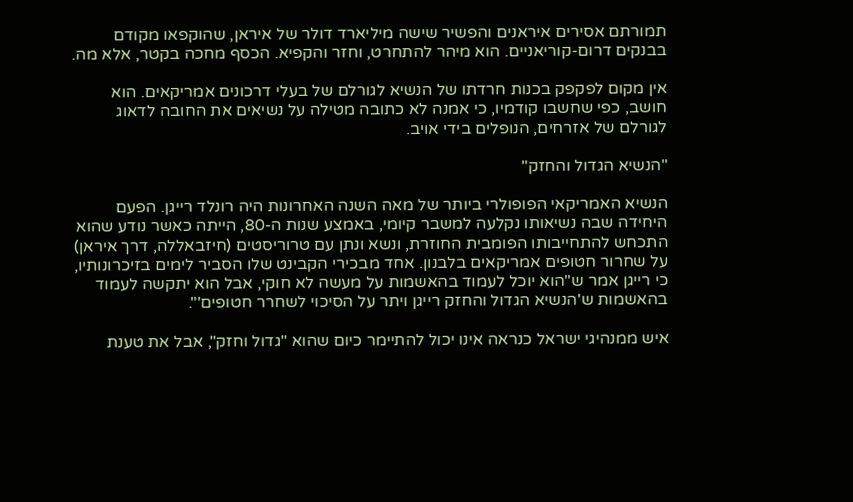תמורתם אסירים איראנים והפשיר שישה מיליארד דולר של איראן, שהוקפאו מקודם בבנקים דרום-קוריאניים. הוא מיהר להתחרט, וחזר והקפיא. הכסף מחכה בקטר, אלא מה.

אין מקום לפקפק בכנות חרדתו של הנשיא לגורלם של בעלי דרכונים אמריקאים. הוא חושב, כפי שחשבו קודמיו, כי אמנה לא כתובה מטילה על נשיאים את החובה לדאוג לגורלם של אזרחים, הנופלים בידי אויב.

"הנשיא הגדול והחזק"

הנשיא האמריקאי הפופולרי ביותר של מאה השנה האחרונות היה רונלד רייגן. הפעם היחידה שבה נשיאותו נקלעה למשבר קיומי, באמצע שנות ה-80, הייתה כאשר נודע שהוא התכחש להתחייבותו הפומבית החוזרת, ונשא ונתן עם טרוריסטים (חיזבאללה, דרך איראן) על שחרור חטופים אמריקאים בלבנון. אחד מבכירי הקבינט שלו הסביר לימים בזיכרונותיו, כי רייגן אמר ש"הוא יוכל לעמוד בהאשמות על מעשה לא חוקי, אבל הוא יתקשה לעמוד בהאשמות ש'הנשיא הגדול והחזק רייגן ויתר על הסיכוי לשחרר חטופים'".

איש ממנהיגי ישראל כנראה אינו יכול להתיימר כיום שהוא "גדול וחזק", אבל את טענת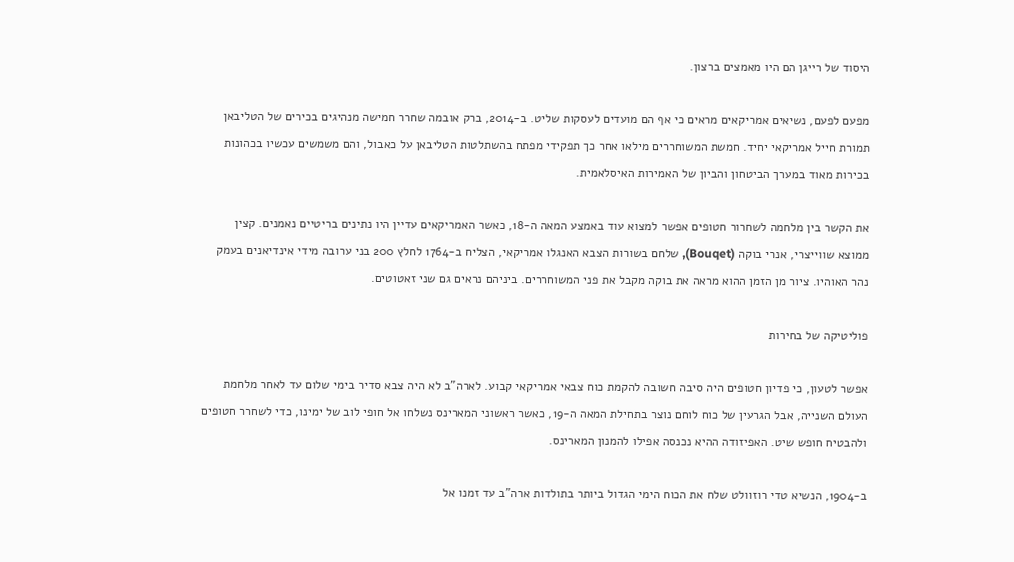היסוד של רייגן הם היו מאמצים ברצון.

מפעם לפעם, נשיאים אמריקאים מראים כי אף הם מועדים לעסקות שליט. ב-2014, ברק אובמה שחרר חמישה מנהיגים בכירים של הטליבאן תמורת חייל אמריקאי יחיד. חמשת המשוחררים מילאו אחר כך תפקידי מפתח בהשתלטות הטליבאן על כאבול, והם משמשים עכשיו בכהונות בכירות מאוד במערך הביטחון והביון של האמירות האיסלאמית.

את הקשר בין מלחמה לשחרור חטופים אפשר למצוא עוד באמצע המאה ה-18, כאשר האמריקאים עדיין היו נתינים בריטיים נאמנים. קצין ממוצא שווייצרי, אנרי בוקה (Bouqet), שלחם בשורות הצבא האנגלו אמריקאי, הצליח ב-1764 לחלץ 200 בני ערובה מידי אינדיאנים בעמק נהר האוהיו. ציור מן הזמן ההוא מראה את בוקה מקבל את פני המשוחררים. ביניהם נראים גם שני זאטוטים.

פוליטיקה של בחירות

אפשר לטעון, כי פדיון חטופים היה סיבה חשובה להקמת כוח צבאי אמריקאי קבוע. לארה"ב לא היה צבא סדיר בימי שלום עד לאחר מלחמת העולם השנייה, אבל הגרעין של כוח לוחם נוצר בתחילת המאה ה-19, כאשר ראשוני המארינס נשלחו אל חופי לוב של ימינו, כדי לשחרר חטופים ולהבטיח חופש שיט. האפיזודה ההיא נכנסה אפילו להמנון המארינס.

ב-1904, הנשיא טדי רוזוולט שלח את הכוח הימי הגדול ביותר בתולדות ארה"ב עד זמנו אל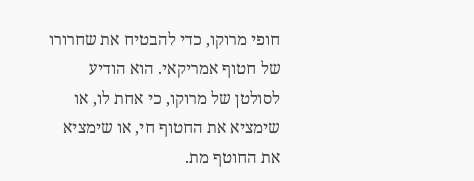חופי מרוקו, כדי להבטיח את שחרורו של חטוף אמריקאי. הוא הודיע לסולטן של מרוקו, כי אחת לו, או שימציא את החטוף חי, או שימציא את החוטף מת.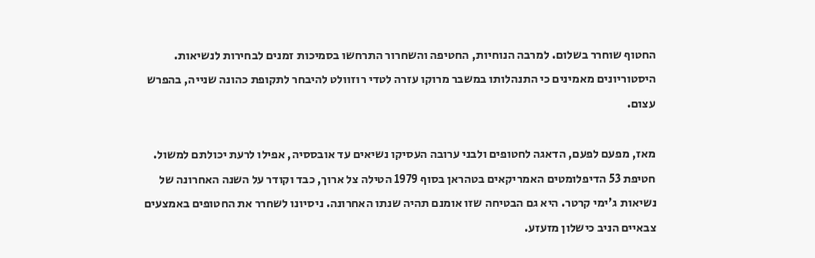החטוף שוחרר בשלום. למרבה הנוחיות, החטיפה והשחרור התרחשו בסמיכות זמנים לבחירות לנשיאות. היסטוריונים מאמינים כי התנהלותו במשבר מרוקו עזרה לטדי רוזוולט להיבחר לתקופת כהונה שנייה, בהפרש עצום.

מאז, מפעם לפעם, הדאגה לחטופים ולבני ערובה העסיקו נשיאים עד אובססיה, אפילו לרעת יכולתם למשול. חטיפת 53 הדיפלומטים האמריקאים בטהראן בסוף 1979 הטילה צל ארוך, כבד וקודר על השנה האחרונה של נשיאות ג'ימי קרטר. היא גם הבטיחה שזו אומנם תהיה שנתו האחרונה. ניסיונו לשחרר את החטופים באמצעים צבאיים הניב כישלון מזעזע.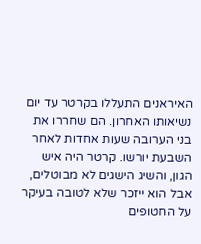האיראנים התעללו בקרטר עד יום נשיאותו האחרון. הם שחררו את בני הערובה שעות אחדות לאחר השבעת יורשו. קרטר היה איש הגון, והשיג הישגים לא מבוטלים, אבל הוא ייזכר שלא לטובה בעיקר על החטופים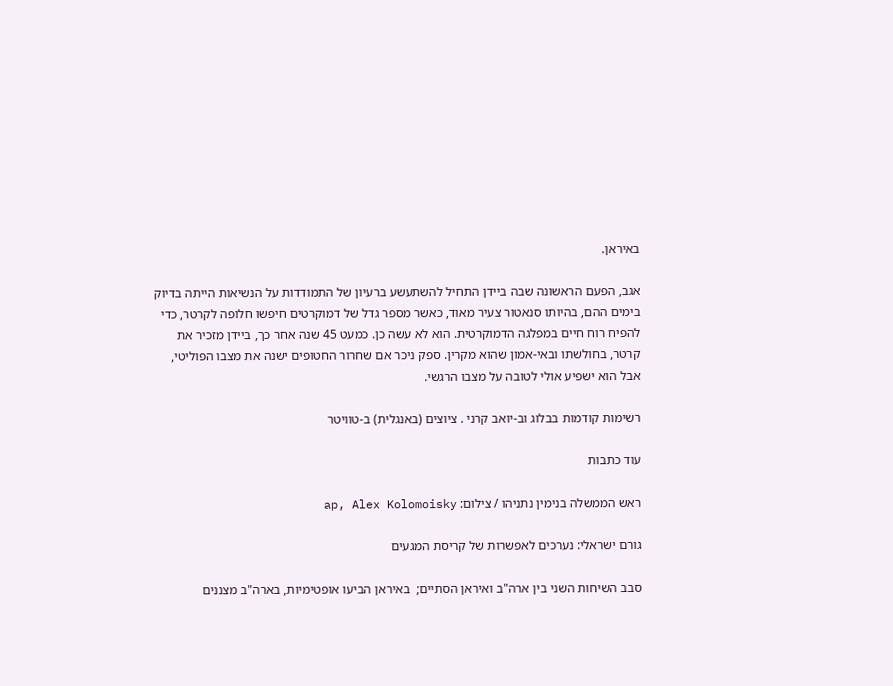באיראן.

אגב, הפעם הראשונה שבה ביידן התחיל להשתעשע ברעיון של התמודדות על הנשיאות הייתה בדיוק בימים ההם, בהיותו סנאטור צעיר מאוד, כאשר מספר גדל של דמוקרטים חיפשו חלופה לקרטר, כדי להפיח רוח חיים במפלגה הדמוקרטית. הוא לא עשה כן. כמעט 45 שנה אחר כך, ביידן מזכיר את קרטר, בחולשתו ובאי-אמון שהוא מקרין. ספק ניכר אם שחרור החטופים ישנה את מצבו הפוליטי, אבל הוא ישפיע אולי לטובה על מצבו הרגשי.

רשימות קודמות בבלוג וב-יואב קרני . ציוצים (באנגלית) ב-טוויטר

עוד כתבות

ראש הממשלה בנימין נתניהו / צילום: ap, Alex Kolomoisky

גורם ישראלי: נערכים לאפשרות של קריסת המגעים

סבב השיחות השני בין ארה"ב ואיראן הסתיים;  באיראן הביעו אופטימיות, בארה"ב מצננים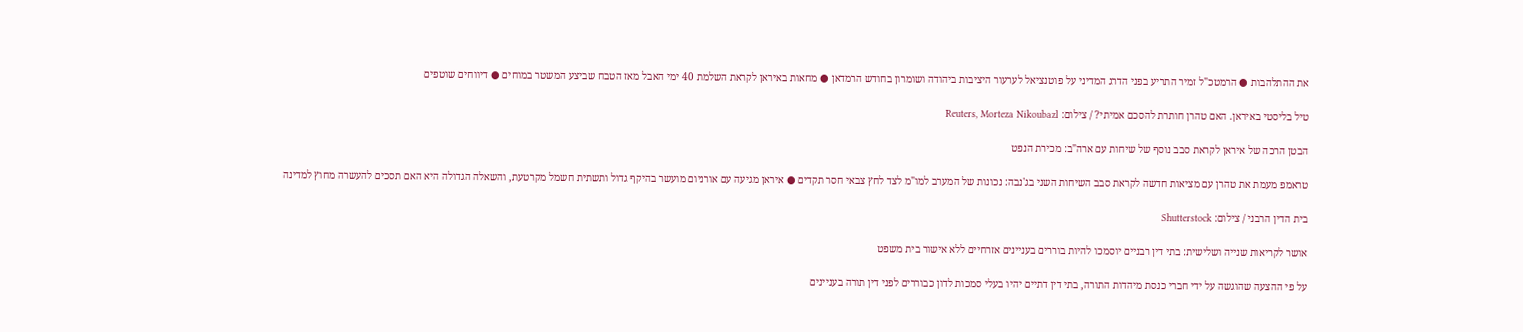את ההתלהבות ● הרמטכ"ל זמיר התריע בפני הדרג המדיני על פוטנציאל לערעור היציבות ביהודה ושומרון בחודש הרמדאן ● מחאות באיראן לקראת השלמת 40 ימי האבל מאז הטבח שביצע המשטר במוחים ● דיווחים שוטפים

טיל בליסטי באיראן. האם טהרן חותרת להסכם אמיתי? / צילום: Reuters, Morteza Nikoubazl

הבטן הרכה של איראן לקראת סבב נוסף של שיחות עם ארה"ב: מכירת הנפט

טראמפ מעמת את טהרן עם מציאות חדשה לקראת סבב השיחות השני בג'נבה: נכונות של המערב למו"מ לצד לחץ צבאי חסר תקדים ● איראן מגיעה עם אורניום מועשר בהיקף גדול ותשתית חשמל מקרטעת, והשאלה הגדולה היא האם תסכים להעשרה מחוץ למדינה

בית הדין הרבני / צילום: Shutterstock

אושר לקריאות שנייה ושלישית: בתי דין רבניים יוסמכו להיות בוררים בעניינים אזרחיים ללא אישור בית משפט

על פי ההצעה שהוגשה על ידי חברי כנסת מיהדות התורה, בתי דין דתיים יהיו בעלי סמכות לדון כבוררים לפני דין תורה בעניינים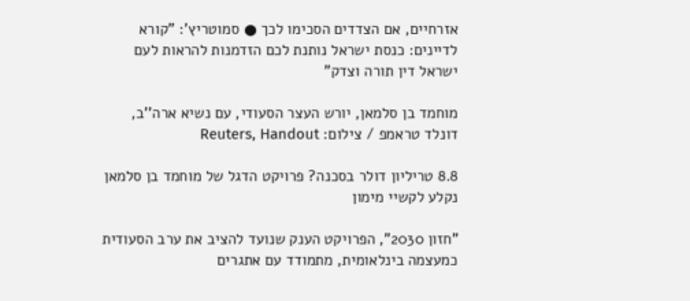אזרחיים, אם הצדדים הסכימו לכך ● סמוטריץ': "קורא לדיינים: כנסת ישראל נותנת לכם הזדמנות להראות לעם ישראל דין תורה וצדק"

מוחמד בן סלמאן, יורש העצר הסעודי, עם נשיא ארה''ב, דונלד טראמפ / צילום: Reuters, Handout

8.8 טריליון דולר בסכנה? פרויקט הדגל של מוחמד בן סלמאן נקלע לקשיי מימון

"חזון 2030", הפרויקט הענק שנועד להציב את ערב הסעודית כמעצמה בינלאומית, מתמודד עם אתגרים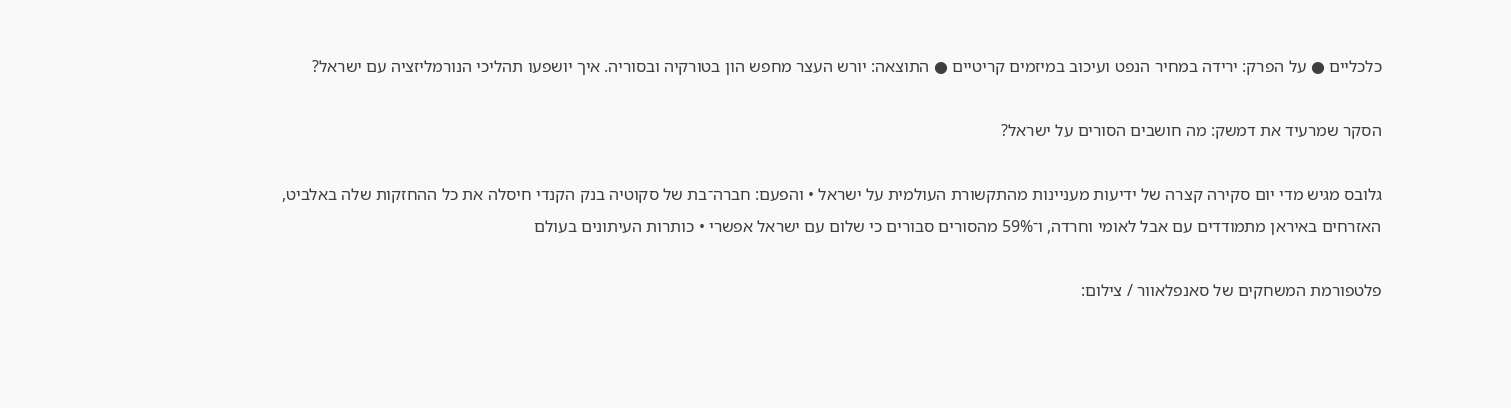כלכליים ● על הפרק: ירידה במחיר הנפט ועיכוב במיזמים קריטיים ● התוצאה: יורש העצר מחפש הון בטורקיה ובסוריה. איך יושפעו תהליכי הנורמליזציה עם ישראל?

הסקר שמרעיד את דמשק: מה חושבים הסורים על ישראל?

גלובס מגיש מדי יום סקירה קצרה של ידיעות מעניינות מהתקשורת העולמית על ישראל • והפעם: חברה־בת של סקוטיה בנק הקנדי חיסלה את כל ההחזקות שלה באלביט, האזרחים באיראן מתמודדים עם אבל לאומי וחרדה, ו־59% מהסורים סבורים כי שלום עם ישראל אפשרי • כותרות העיתונים בעולם

פלטפורמת המשחקים של סאנפלאוור / צילום: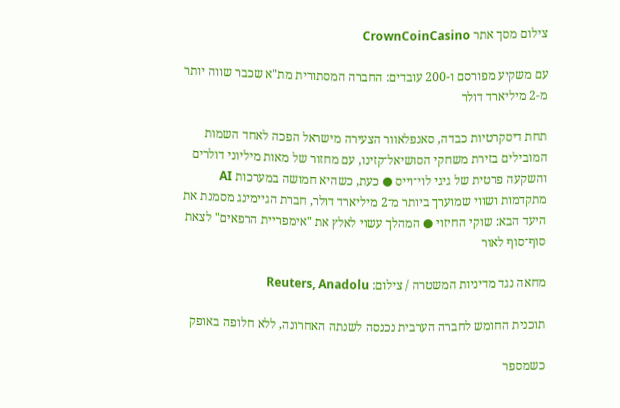צילום מסך אתר CrownCoinCasino

עם משקיע מפורסם ו-200 עובדים: החברה המסתורית מת"א שכבר שווה יותר מ-2 מיליארד דולר

תחת דיסקרטיות כבדה, סאנפלאוור הצעירה מישראל הפכה לאחד השמות המובילים בזירת משחקי הסושיאל־קזינו, עם מחזור של מאות מיליוני דולרים והשקעה פרטית של גיגי לוי־וייס ● כעת, כשהיא חמושה במערכות AI מתקדמות ושווי שמוערך ביותר מ־2 מיליארד דולר, חברת הגיימינג מסמנת את היעד הבא: שוקי החיזוי ● המהלך עשוי לאלץ את "אימפריית הרפאים" לצאת סוף־סוף לאור

מחאה נגד מדיניות המשטרה / צילום: Reuters, Anadolu

תוכנית החומש לחברה הערבית נכנסה לשנתה האחרונה, ללא חלופה באופק

כשמספר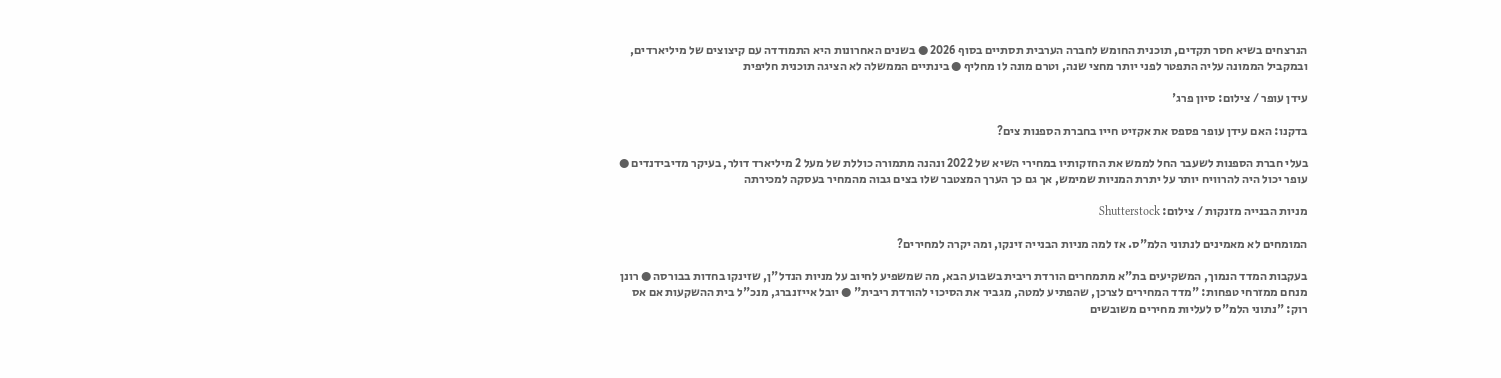הנרצחים בשיא חסר תקדים, תוכנית החומש לחברה הערבית תסתיים בסוף 2026 ● בשנים האחרונות היא התמודדה עם קיצוצים של מיליארדים, ובמקביל הממונה עליה התפטר לפני יותר מחצי שנה, וטרם מונה לו מחליף ● בינתיים הממשלה לא הציגה תוכנית חליפית

עידן עופר / צילום: סיון פרג'

בדקנו: האם עידן עופר פספס את אקזיט חייו בחברת הספנות צים?

בעלי חברת הספנות לשעבר החל לממש את החזקותיו במחירי השיא של 2022 ונהנה מתמורה כוללת של מעל 2 מיליארד דולר, בעיקר מדיבידנדים ● עופר יכול היה להרוויח יותר על יתרת המניות שמימש, אך גם כך הערך המצטבר שלו בצים גבוה מהמחיר בעסקה למכירתה

מניות הבנייה מזנקות / צילום: Shutterstock

המומחים לא מאמינים לנתוני הלמ"ס. אז למה מניות הבנייה זינקו, ומה יקרה למחירים?

בעקבות המדד הנמוך, המשקיעים בת"א מתמחרים הורדת ריבית בשבוע הבא, מה שמשפיע לחיוב על מניות הנדל"ן, שזינקו בחדות בבורסה ● רונן מנחם ממזרחי טפחות: "מדד המחירים לצרכן, שהפתיע למטה, מגביר את הסיכוי להורדת ריבית" ● יובל אייזנברג, מנכ"ל בית ההשקעות אם אס רוק: "נתוני הלמ"ס לעליות מחירים משובשים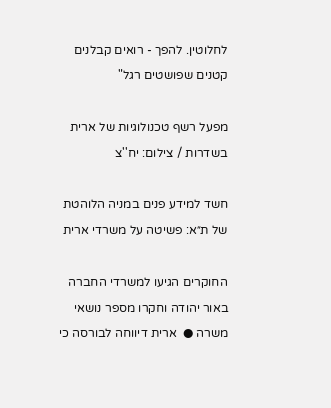לחלוטין. להפך - רואים קבלנים קטנים שפושטים רגל"

מפעל רשף טכנולוגיות של ארית בשדרות / צילום: יח''צ

חשד למידע פנים במניה הלוהטת של ת״א: פשיטה על משרדי ארית

החוקרים הגיעו למשרדי החברה באור יהודה וחקרו מספר נושאי משרה ●  ארית דיווחה לבורסה כי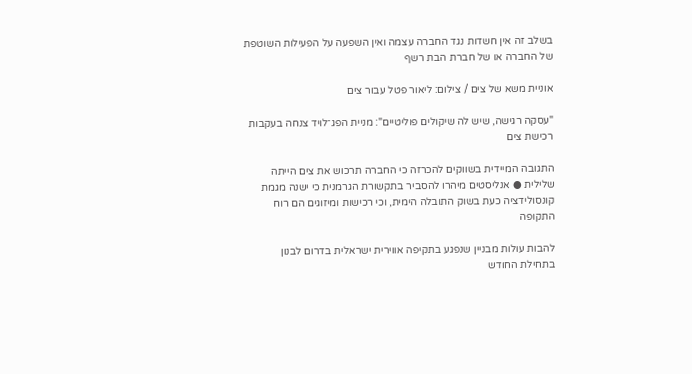בשלב זה אין חשדות נגד החברה עצמה ואין השפעה על הפעילות השוטפת של החברה או של חברת הבת רשף

אוניית משא של צים / צילום: ליאור פטל עבור צים

"עסקה רגישה, שיש לה שיקולים פוליטיים": מניית הפג־לויד צנחה בעקבות רכישת צים

התגובה המיידית בשווקים להכרזה כי החברה תרכוש את צים הייתה שלילית ● אנליסטים מיהרו להסביר בתקשורת הגרמנית כי ישנה מגמת קונסולידציה כעת בשוק התובלה הימית, וכי רכישות ומיזוגים הם רוח התקופה

להבות עולות מבניין שנפגע בתקיפה אווירית ישראלית בדרום לבנון בתחילת החודש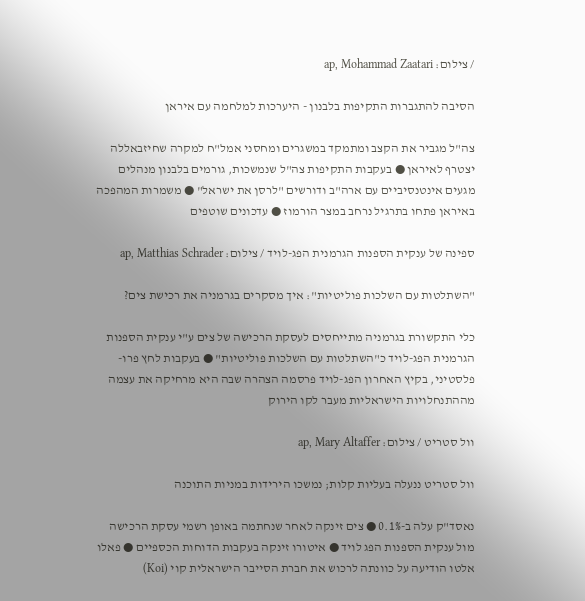/ צילום: ap, Mohammad Zaatari

הסיבה להתגברות התקיפות בלבנון - היערכות למלחמה עם איראן

צה"ל מגביר את הקצב ומתמקד במשגרים ומחסני אמל"ח למקרה שחיזבאללה יצטרף לאיראן ● בעקבות התקיפות צה"ל שנמשכות, גורמים בלבנון מנהלים מגעים אינטנסיביים עם ארה"ב ודורשים "לרסן את ישראל" ● משמרות המהפכה באיראן פתחו בתרגיל נרחב במצר הורמוז ● עדכונים שוטפים

ספינה של ענקית הספנות הגרמנית הפג-לויד / צילום: ap, Matthias Schrader

"השתלטות עם השלכות פוליטיות": איך מסקרים בגרמניה את רכישת צים?

כלי התקשורת בגרמניה מתייחסים לעסקת הרכישה של צים ע"י ענקית הספנות הגרמנית הפג-לויד כ"השתלטות עם השלכות פוליטיות" ● בעקבות לחץ פרו-פלסטיני, בקיץ האחרון הפג-לויד פרסמה הצהרה שבה היא מרחיקה את עצמה מההתנחלויות הישראליות מעבר לקו הירוק

וול סטריט / צילום: ap, Mary Altaffer

וול סטריט ננעלה בעליות קלות; נמשכו הירידות במניות התוכנה

נאסד"ק עלה ב-0.1% ● צים זינקה לאחר שנחתמה באופן רשמי עסקת הרכישה מול ענקית הספנות הפג לויד ● איטורו זינקה בעקבות הדוחות הכספיים ● פאלו אלטו הודיעה על כוונתה לרכוש את חברת הסייבר הישראלית קוי (Koi)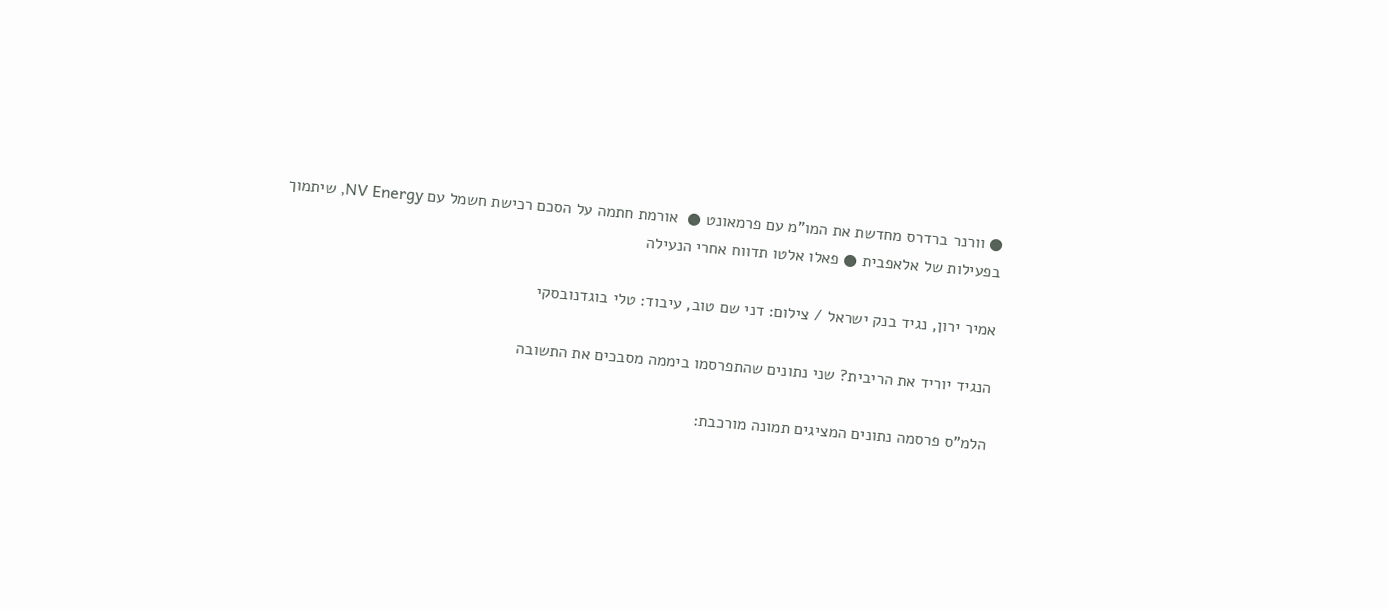● וורנר ברדרס מחדשת את המו"מ עם פרמאונט ●  אורמת חתמה על הסכם רכישת חשמל עם NV Energy, שיתמוך בפעילות של אלאפבית ● פאלו אלטו תדווח אחרי הנעילה

אמיר ירון, נגיד בנק ישראל / צילום: דני שם טוב, עיבוד: טלי בוגדנובסקי

הנגיד יוריד את הריבית? שני נתונים שהתפרסמו ביממה מסבכים את התשובה

הלמ"ס פרסמה נתונים המציגים תמונה מורכבת: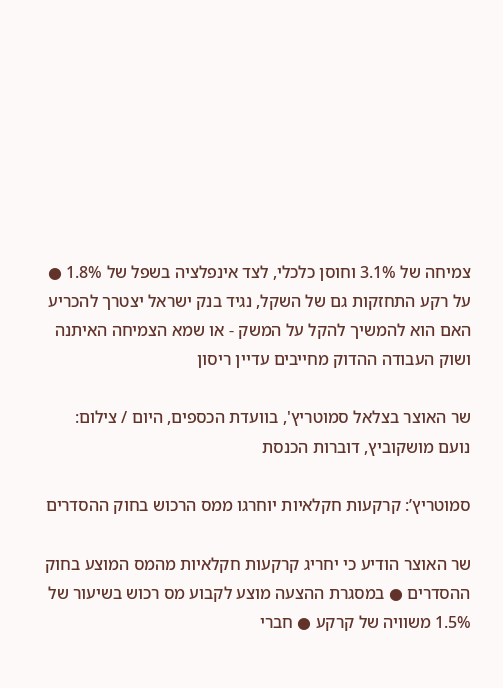צמיחה של 3.1% וחוסן כלכלי, לצד אינפלציה בשפל של 1.8% ● על רקע התחזקות גם של השקל, נגיד בנק ישראל יצטרך להכריע האם הוא להמשיך להקל על המשק - או שמא הצמיחה האיתנה ושוק העבודה ההדוק מחייבים עדיין ריסון

שר האוצר בצלאל סמוטריץ', בוועדת הכספים, היום / צילום: נועם מושקוביץ, דוברות הכנסת

סמוטריץ’: קרקעות חקלאיות יוחרגו ממס הרכוש בחוק ההסדרים

שר האוצר הודיע כי יחריג קרקעות חקלאיות מהמס המוצע בחוק ההסדרים ● במסגרת ההצעה מוצע לקבוע מס רכוש בשיעור של 1.5% משוויה של קרקע ● חברי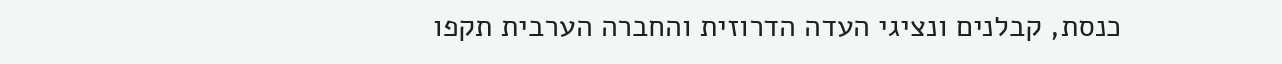כנסת, קבלנים ונציגי העדה הדרוזית והחברה הערבית תקפו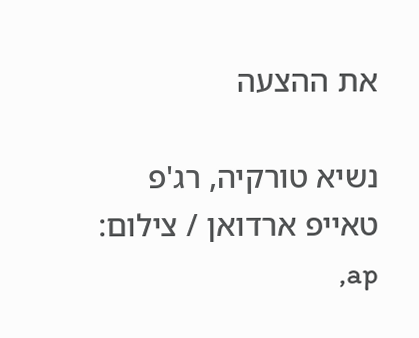את ההצעה

נשיא טורקיה, רג'פ טאייפ ארדואן / צילום: ap,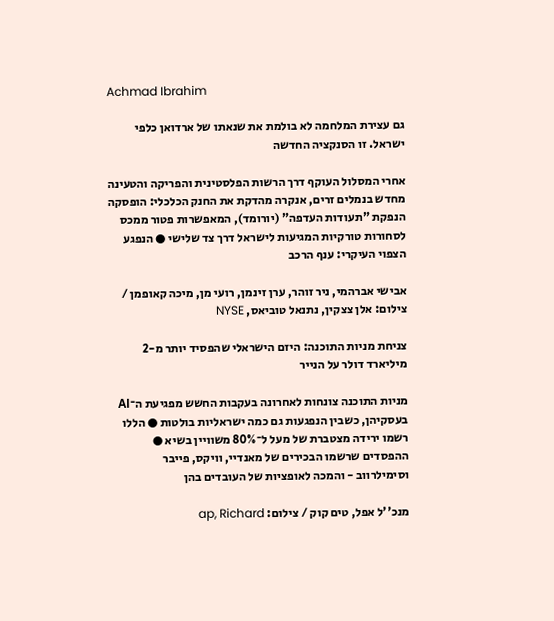Achmad Ibrahim

גם עצירת המלחמה לא בולמת את שנאתו של ארדואן כלפי ישראל. זו הסנקציה החדשה

אחרי המסלול העוקף דרך הרשות הפלסטינית והפריקה והטעינה מחדש בנמלים זרים, אנקרה מהדקת את החנק הכלכלי: הופסקה הנפקת "תעודות העדפה" (יורומד), המאפשרות פטור ממכס לסחורות טורקיות המגיעות לישראל דרך צד שלישי ● הנפגע הצפוי העיקרי: ענף הרכב

אבישי אברהמי, ניר זוהר, ערן זינמן, רועי מן, מיכה קאופמן / צילום: אלן צצקין, נתנאל טוביאס, NYSE

צניחת מניות התוכנה: היזם הישראלי שהפסיד יותר מ-2 מיליארד דולר על הנייר

מניות התוכנה צונחות לאחרונה בעקבות החשש מפגיעת ה־AI בעסקיהן, כשבין הנפגעות גם כמה ישראליות בולטות ● הללו רשמו ירידה מצטברת של מעל ל־80% משוויין בשיא ● ההפסדים שרשמו הבכירים של מאנדיי, וויקס, פייבר וסימילרווב - והמכה לאופציות של העובדים בהן

מנכ''ל אפל, טים קוק / צילום: ap, Richard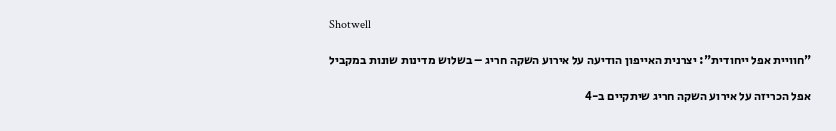Shotwell

"חוויית אפל ייחודית": יצרנית האייפון הודיעה על אירוע השקה חריג – בשלוש מדינות שונות במקביל

אפל הכריזה על אירוע השקה חריג שיתקיים ב-4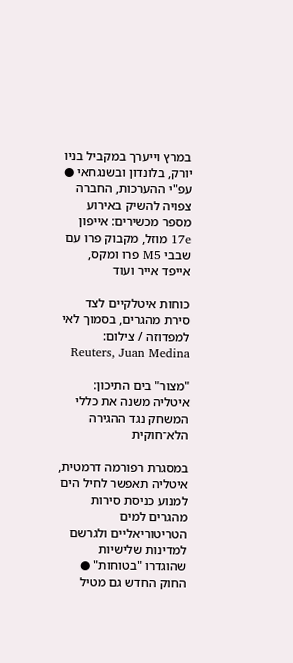במרץ וייערך במקביל בניו יורק, בלונדון ובשנגחאי ● עפ"י ההערכות, החברה צפויה להשיק באירוע מספר מכשירים: אייפון 17e מוזל, מקבוק פרו עם שבבי M5 פרו ומקס, אייפד אייר ועוד

כוחות איטלקיים לצד סירת מהגרים, בסמוך לאי למפדוזה / צילום: Reuters, Juan Medina

"מצור" בים התיכון: איטליה משנה את כללי המשחק נגד ההגירה הלא־חוקית

במסגרת רפורמה דרמטית, איטליה תאפשר לחיל הים למנוע כניסת סירות מהגרים למים הטריטוריאליים ולגרשם למדינות שלישיות שהוגדרו "בטוחות" ● החוק החדש גם מטיל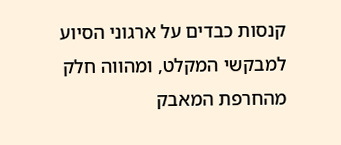קנסות כבדים על ארגוני הסיוע למבקשי המקלט, ומהווה חלק מהחרפת המאבק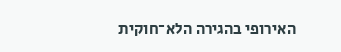האירופי בהגירה הלא־חוקית